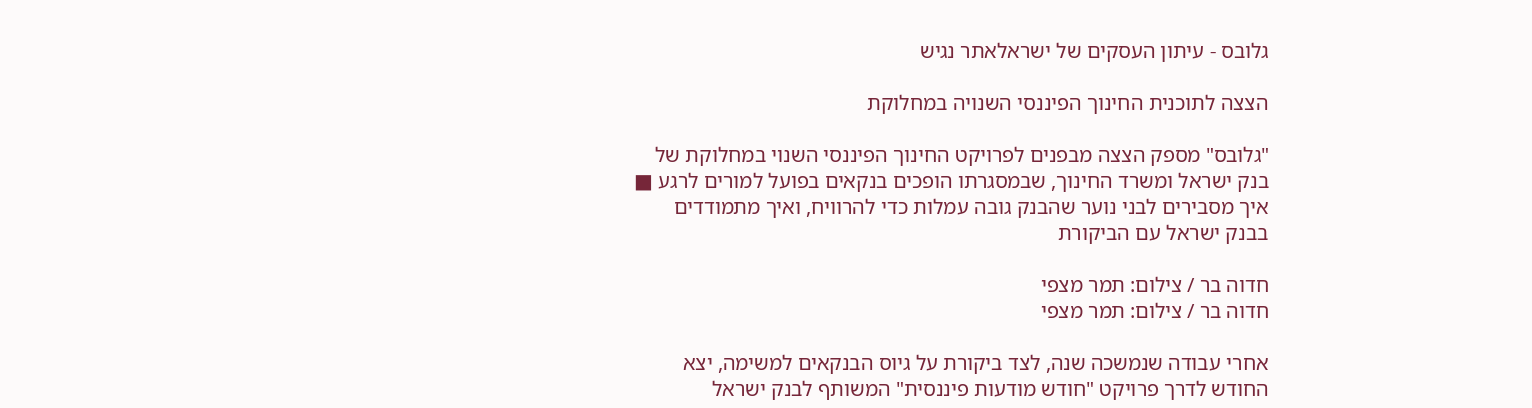גלובס - עיתון העסקים של ישראלאתר נגיש

הצצה לתוכנית החינוך הפיננסי השנויה במחלוקת

"גלובס" מספק הצצה מבפנים לפרויקט החינוך הפיננסי השנוי במחלוקת של בנק ישראל ומשרד החינוך, שבמסגרתו הופכים בנקאים בפועל למורים לרגע ■ איך מסבירים לבני נוער שהבנק גובה עמלות כדי להרוויח, ואיך מתמודדים בבנק ישראל עם הביקורת

חדוה בר / צילום: תמר מצפי
חדוה בר / צילום: תמר מצפי

אחרי עבודה שנמשכה שנה, לצד ביקורת על גיוס הבנקאים למשימה, יצא החודש לדרך פרויקט "חודש מודעות פיננסית" המשותף לבנק ישראל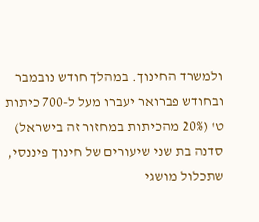ולמשרד החינוך. במהלך חודש נובמבר ובחודש פברואר יעברו מעל ל-700 כיתות ט' (20% מהכיתות במחזור זה בישראל) סדנה בת שני שיעורים של חינוך פיננסי, שתכלול מושגי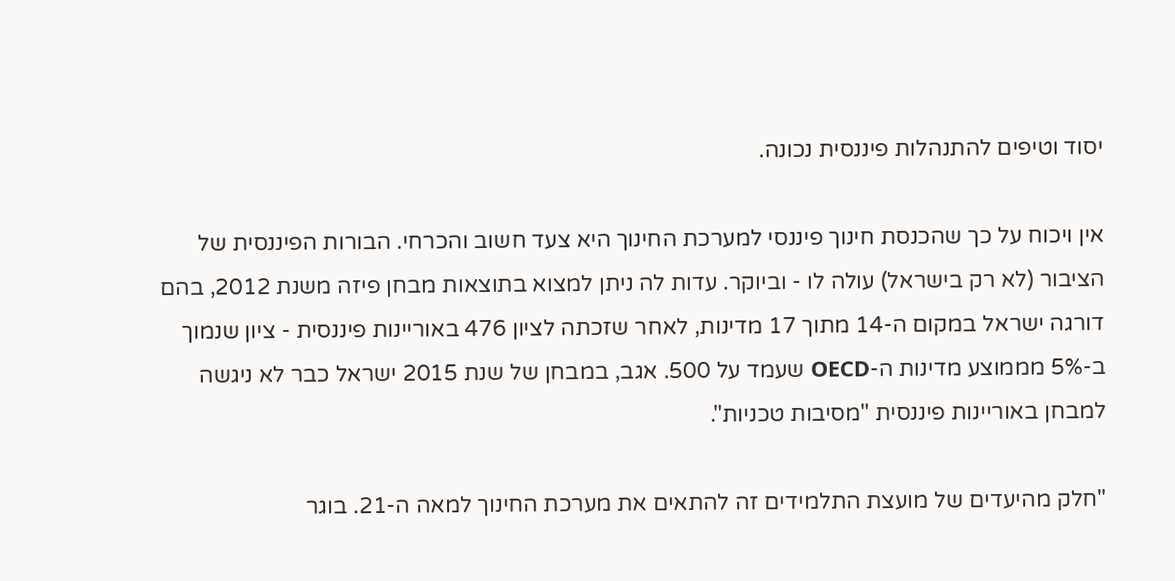יסוד וטיפים להתנהלות פיננסית נכונה.

אין ויכוח על כך שהכנסת חינוך פיננסי למערכת החינוך היא צעד חשוב והכרחי. הבורות הפיננסית של הציבור (לא רק בישראל) עולה לו - וביוקר. עדות לה ניתן למצוא בתוצאות מבחן פיזה משנת 2012, בהם דורגה ישראל במקום ה-14 מתוך 17 מדינות, לאחר שזכתה לציון 476 באוריינות פיננסית - ציון שנמוך ב-5% מממוצע מדינות ה-OECD שעמד על 500. אגב, במבחן של שנת 2015 ישראל כבר לא ניגשה למבחן באוריינות פיננסית "מסיבות טכניות".

"חלק מהיעדים של מועצת התלמידים זה להתאים את מערכת החינוך למאה ה-21. בוגר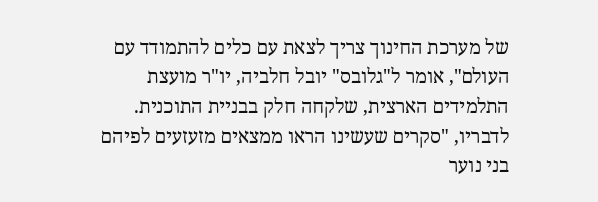של מערכת החינוך צריך לצאת עם כלים להתמודד עם העולם", אומר ל"גלובס" יובל חלביה, יו"ר מועצת התלמידים הארצית, שלקחה חלק בבניית התוכנית. לדבריו, "סקרים שעשינו הראו ממצאים מזעזעים לפיהם בני נוער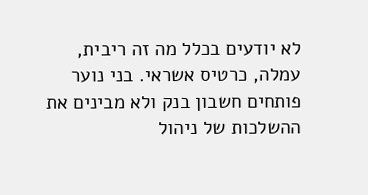לא יודעים בכלל מה זה ריבית, עמלה, כרטיס אשראי. בני נוער פותחים חשבון בנק ולא מבינים את ההשלכות של ניהול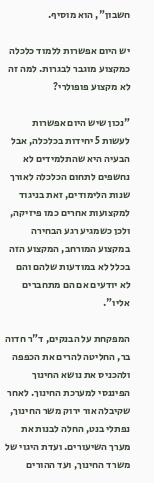חשבון", הוא מוסיף.

יש היום אפשרות ללמוד כלכלה כמקצוע מוגבר לבגרות. למה זה לא מקצוע פופולרי?

"נכון שיש היום אפשרות לעשות 5 יחידות בכלכלה, אבל הבעיה היא שהתלמידים לא נחשפים לתחום הכלכלה לאורך שנות הלימודים, זאת בניגוד למקצועות אחרים כמו פיזיקה, ולכן כשמגיע רגע הבחירה במקצוע המורחב, המקצוע הזה בכלל לא במודעות שלהם והם לא יודעים אם הם מתחברים אליו".

המפקחת על הבנקים, ד"ר חדוה בר, החליטה להרים את הכפפה ולהכניס את נושא החינוך הפיננסי למערכת החינוך. לאחר שקיבלה אור ירוק משר החינוך, נפתלי בנט, החלה לבנות את מערך השיעורים. ועדת היגוי של משרד החינוך, ועד ההורים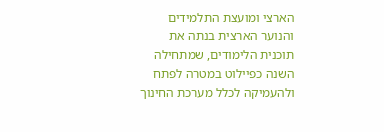הארצי ומועצת התלמידים והנוער הארצית בנתה את תוכנית הלימודים, שמתחילה השנה כפיילוט במטרה לפתח ולהעמיקה לכלל מערכת החינוך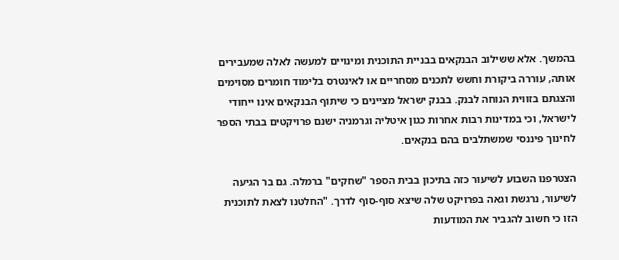בהמשך. אלא ששילוב הבנקאים בבניית התוכנית ומינויים למעשה לאלה שמעבירים אותה, עוררה ביקורת וחשש לתכנים מסחריים או לאינטרס בלימוד חומרים מסוימים והצגתם בזווית הנוחה לבנק. בבנק ישראל מציינים כי שיתוף הבנקאים אינו ייחודי לישראל, וכי במדינות רבות אחרות כגון איטליה וגרמניה ישנם פרויקטים בבתי הספר לחינוך פיננסי שמשתלבים בהם בנקאים.

הצטרפנו השבוע לשיעור כזה בתיכון בבית הספר "שחקים" ברמלה. גם בר הגיעה לשיעור, נרגשת וגאה בפרויקט שלה שיצא סוף-סוף לדרך. "החלטנו לצאת לתוכנית הזו כי חשוב להגביר את המודעות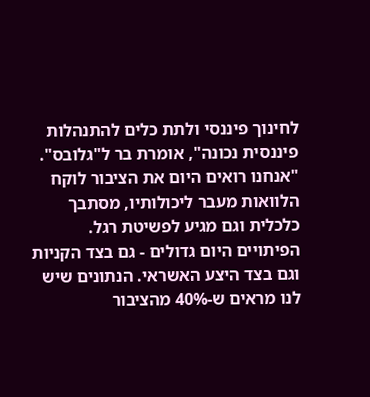לחינוך פיננסי ולתת כלים להתנהלות פיננסית נכונה", אומרת בר ל"גלובס". "אנחנו רואים היום את הציבור לוקח הלוואות מעבר ליכולותיו, מסתבך כלכלית וגם מגיע לפשיטת רגל. הפיתויים היום גדולים - גם בצד הקניות וגם בצד היצע האשראי. הנתונים שיש לנו מראים ש-40% מהציבור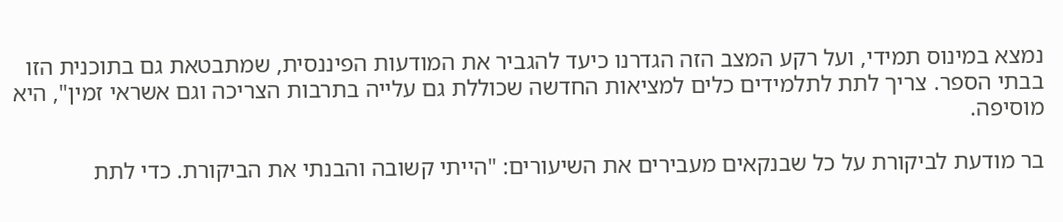נמצא במינוס תמידי, ועל רקע המצב הזה הגדרנו כיעד להגביר את המודעות הפיננסית, שמתבטאת גם בתוכנית הזו בבתי הספר. צריך לתת לתלמידים כלים למציאות החדשה שכוללת גם עלייה בתרבות הצריכה וגם אשראי זמין", היא מוסיפה.

בר מודעת לביקורת על כל שבנקאים מעבירים את השיעורים: "הייתי קשובה והבנתי את הביקורת. כדי לתת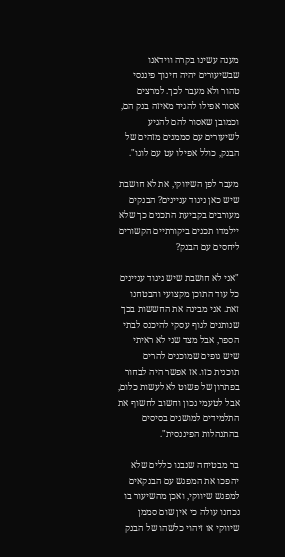מענה עשינו בקרה ווידאנו שבשיעורים יהיה חינוך פיננסי טהור ולא מעבר לכך. למרצים אסור אפילו להגיד מאיזה בנק הם, וכמובן שאסור להם להגיע לשיעורים עם סממנים מזהים של הבנק, כולל אפילו עט עם לוגו".

מעבר לפן השיווקי, את לא חושבת שיש כאן ניגוד עניינים? הבנקים מעורבים בקביעת התכנים כך שלא יילמדו תכנים ביקורתיים הקשורים ליחסים עם הבנק?

"אני לא חושבת שיש ניגוד עניינים כל עוד התוכן מקצועי והבטחנו זאת. אני מבינה את החששות בכך שנותנים לגוף עסקי להיכנס לבתי הספר, אבל מצד שני לא ראיתי שיש גופים שמוכנים להרים תוכנית כזו. אז אפשר היה לבחור בפתרון של פשוט לא לעשות כלום, אבל לטעמי נכון וחשוב לחשוף את התלמידים למושגים בסיסים בהתנהלות הפיננסית".

בר מבטיחה שנבנו כללים שלא יהפכו את המפגש עם הבנקאים למפגש שיווקי, ואכן מהשיעור בו נכחנו עולה כי אין שום סממן שיווקי או זיהוי כלשהו של הבנק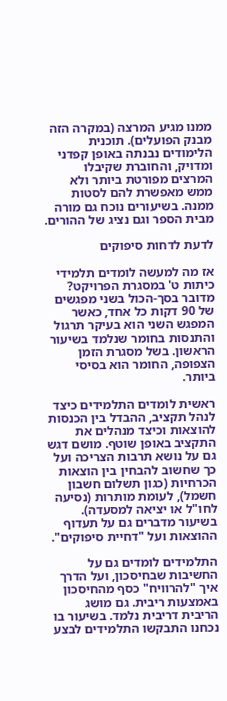ממנו מגיע המרצה (במקרה הזה מבנק הפועלים). תוכנית הלימודים נבנתה באופן קפדני ומדויק, והחוברת שקיבלו המרצים מפורטת ביותר ולא ממש מאפשרת להם לסטות ממנה. בשיעורים נוכח גם מורה מבית הספר וגם נציג של ההורים.

לדעת לדחות סיפוקים

אז מה למעשה לומדים תלמידי כיתות ט' במסגרת הפרויקט? מדובר בסך-הכול בשני מפגשים של 90 דקות כל אחד, כאשר המפגש השני הוא בעיקר תרגול והתנסות בחומר שנלמד בשיעור הראשון. בשל מסגרת הזמן הצפופה, החומר הוא בסיסי ביותר.

ראשית לומדים התלמידים כיצד לנהל תקציב, ההבדל בין הכנסות להוצאות וכיצד מנהלים את התקציב באופן שוטף. מושם דגש גם על נושא תרבות הצריכה ועל כך שחשוב להבחין בין הוצאות הכרחיות (כגון תשלום חשבון חשמל), לעומת מותרות (נסיעה לחו"ל או יציאה למסעדה). בשיעור מדברים גם על תעדוף ההוצאות ועל "דחיית סיפוקים".

התלמידים לומדים גם על החשיבות שבחיסכון, ועל הדרך איך "להרוויח" כסף מהחיסכון באמצעות ריבית. גם מושג הריבית דריבית נלמד. בשיעור בו נכחנו התבקשו התלמידים לבצע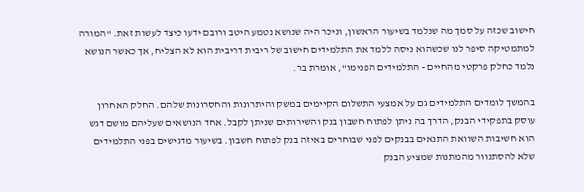חישוב שכזה על סמך מה שנלמד בשיעור הראשון, וניכר היה שנושא נטמע היטב ורובם ידעו כיצד לעשות זאת. "המורה למתמטיקה סיפר לנו שכשהוא ניסה ללמד את התלמידים חישוב של ריבית דריבית הוא לא הצליח, אך כאשר הנושא נלמד כחלק פרקטי מהחיים - התלמידים הפנימו", אומרת בר.

בהמשך לומדים התלמידים גם על אמצעי התשלום הקיימים במשק והיתרונות והחסרונות שלהם. החלק האחרון עוסק בתפקידי הבנק, הדרך בה ניתן לפתוח חשבון בנק והשירותים שניתן לקבל. אחד הנושאים שעליהם מושם דגש הוא חשיבות השוואת התנאים בבנקים לפני שבוחרים באיזה בנק לפתוח חשבון. בשיעור מדגישים בפני התלמידים שלא להסתנוור מהמתנות שמציע הבנק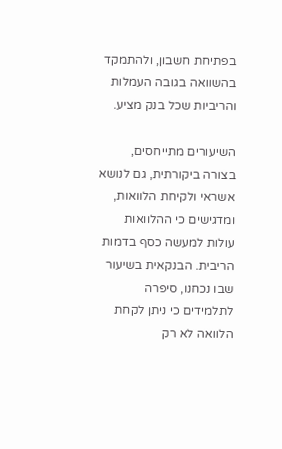בפתיחת חשבון, ולהתמקד בהשוואה בגובה העמלות והריביות שכל בנק מציע.

השיעורים מתייחסים, בצורה ביקורתית, גם לנושא אשראי ולקיחת הלוואות, ומדגישים כי ההלוואות עולות למעשה כסף בדמות הריבית. הבנקאית בשיעור שבו נכחנו, סיפרה לתלמידים כי ניתן לקחת הלוואה לא רק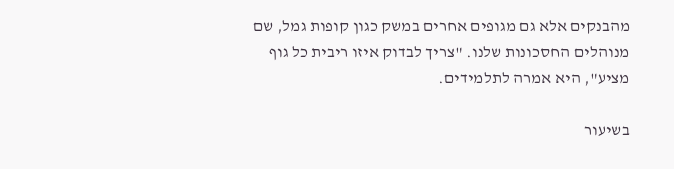מהבנקים אלא גם מגופים אחרים במשק כגון קופות גמל, שם מנוהלים החסכונות שלנו. "צריך לבדוק איזו ריבית כל גוף מציע", היא אמרה לתלמידים.

בשיעור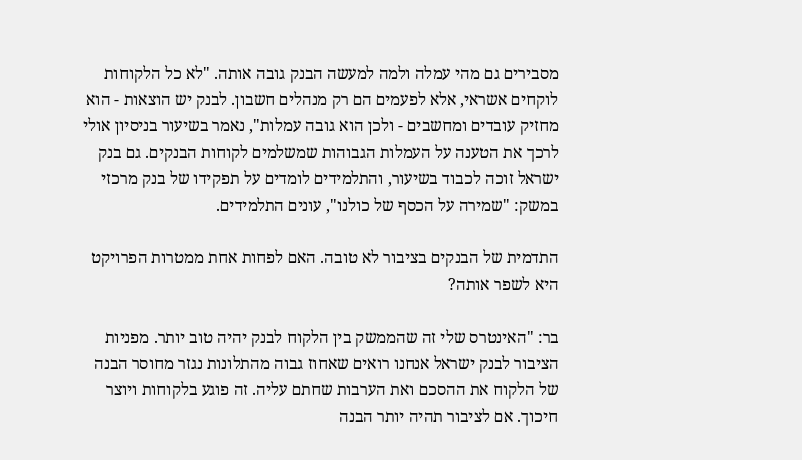מסבירים גם מהי עמלה ולמה למעשה הבנק גובה אותה. "לא כל הלקוחות לוקחים אשראי, אלא לפעמים הם רק מנהלים חשבון. לבנק יש הוצאות - הוא מחזיק עובדים ומחשבים - ולכן הוא גובה עמלות", נאמר בשיעור בניסיון אולי לרכך את הטענה על העמלות הגבוהות שמשלמים לקוחות הבנקים. גם בנק ישראל זוכה לכבוד בשיעור, והתלמידים לומדים על תפקידו של בנק מרכזי במשק: "שמירה על הכסף של כולנו", עונים התלמידים.

התדמית של הבנקים בציבור לא טובה. האם לפחות אחת ממטרות הפרויקט היא לשפר אותה?

בר: "האינטרס שלי זה שהממשק בין הלקוח לבנק יהיה טוב יותר. מפניות הציבור לבנק ישראל אנחנו רואים שאחוז גבוה מהתלונות נגזר מחוסר הבנה של הלקוח את ההסכם ואת הערבות שחתם עליה. זה פוגע בלקוחות ויוצר חיכוך. אם לציבור תהיה יותר הבנה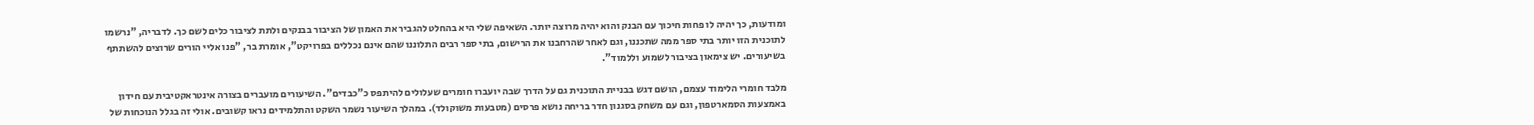ומודעות, כך יהיה לו פחות חיכוך עם הבנק והוא יהיה מרוצה יותר. השאיפה שלי היא בהחלט להגביר את האמון של הציבור בבנקים ולתת לציבור כלים לשם כך. לדבריה, "נרשמו לתוכנית הזו יותר בתי ספר ממה שתכננו, וגם לאחר שהרחבנו את הרישום, בתי ספר רבים התלוננו שהם אינם נכללים בפרויקט", אומרת בר, "פנו אליי הורים שרוצים להשתתף בשיעורים. יש צימאון בציבור לשמוע וללמוד".

מלבד חומרי הלימוד עצמם, הושם דגש בבניית התוכנית גם על הדרך שבה יועברו חומרים שעלולים להיתפס כ"כבדים". השיעורים מועברים בצורה אינטראקטיבית עם חידון באמצעות הסמארטפון, וגם עם משחק בסגנון חדר בריחה נושא פרסים (מטבעות משוקולד). במהלך השיעור נשמר השקט והתלמידים נראו קשובים. אולי זה בגלל הנוכחות של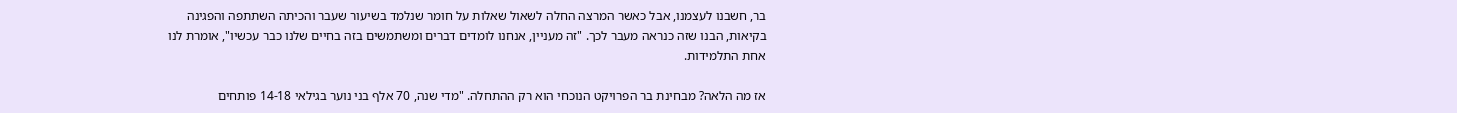בר, חשבנו לעצמנו, אבל כאשר המרצה החלה לשאול שאלות על חומר שנלמד בשיעור שעבר והכיתה השתתפה והפגינה בקיאות, הבנו שזה כנראה מעבר לכך. "זה מעניין, אנחנו לומדים דברים ומשתמשים בזה בחיים שלנו כבר עכשיו", אומרת לנו אחת התלמידות.

אז מה הלאה? מבחינת בר הפרויקט הנוכחי הוא רק ההתחלה. "מדי שנה, 70 אלף בני נוער בגילאי 14-18 פותחים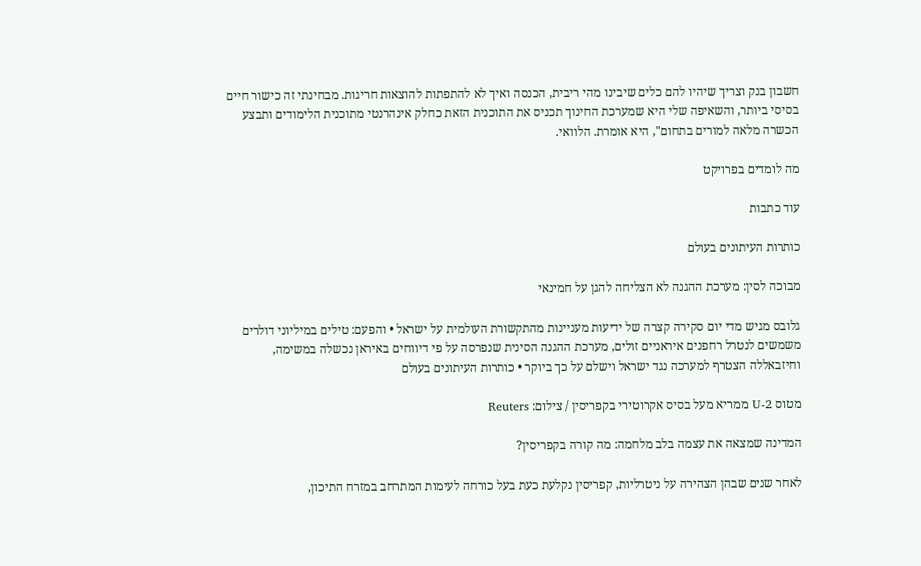חשבון בנק וצריך שיהיו להם כלים שיבינו מהי ריבית, הכנסה ואיך לא להתפתות להוצאות חריגות. מבחינתי זה כישור חיים בסיסי ביותר, והשאיפה שלי היא שמערכת החינוך תכניס את התוכנית הזאת כחלק אינהרנטי מתוכנית הלימודים ותבצע הכשרה מלאה למורים בתחום", היא אומרת. הלוואי.

מה לומדים בפרויקט

עוד כתבות

כותרות העיתונים בעולם

מבוכה לסין: מערכת ההגנה לא הצליחה להגן על חמינאי

גלובס מגיש מדי יום סקירה קצרה של ידיעות מעניינות מהתקשורת העולמית על ישראל • והפעם: טילים במיליוני דולרים משמשים לנטרל רחפנים איראניים זולים, מערכת ההגנה הסינית שנפרסה על פי דיווחים באיראן נכשלה במשימה, וחיזבאללה הצטרף למערכה נגד ישראל וישלם על כך ביוקר • כותרות העיתונים בעולם

מטוס U-2 ממריא מעל בסיס אקרוטירי בקפריסין / צילום: Reuters

המדינה שמצאה את עצמה בלב מלחמה: מה קורה בקפריסין?

לאחר שנים שבהן הצהירה על ניטרליות, קפריסין נקלעת כעת בעל כורחה לעימות המתרחב במזרח התיכון,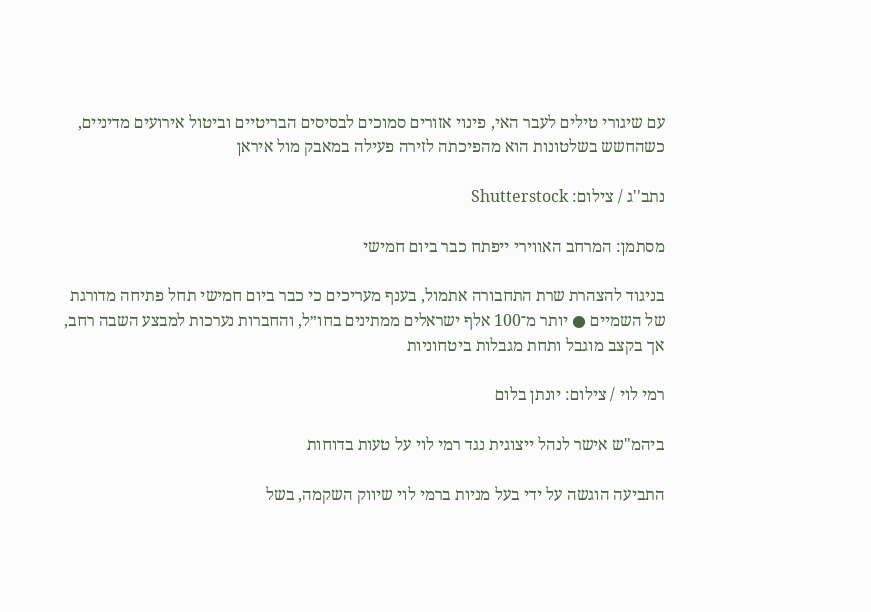עם שיגורי טילים לעבר האי, פינוי אזורים סמוכים לבסיסים הבריטיים וביטול אירועים מדיניים, כשהחשש בשלטונות הוא מהפיכתה לזירה פעילה במאבק מול איראן

נתב''ג / צילום: Shutterstock

מסתמן: המרחב האווירי ייפתח כבר ביום חמישי

בניגוד להצהרת שרת התחבורה אתמול, בענף מעריכים כי כבר ביום חמישי תחל פתיחה מדורגת של השמיים ● יותר מ־100 אלף ישראלים ממתינים בחו״ל, והחברות נערכות למבצע השבה רחב, אך בקצב מוגבל ותחת מגבלות ביטחוניות

רמי לוי / צילום: יונתן בלום

ביהמ"ש אישר לנהל ייצוגית נגד רמי לוי על טעות בדוחות

התביעה הוגשה על ידי בעל מניות ברמי לוי שיווק השקמה, בשל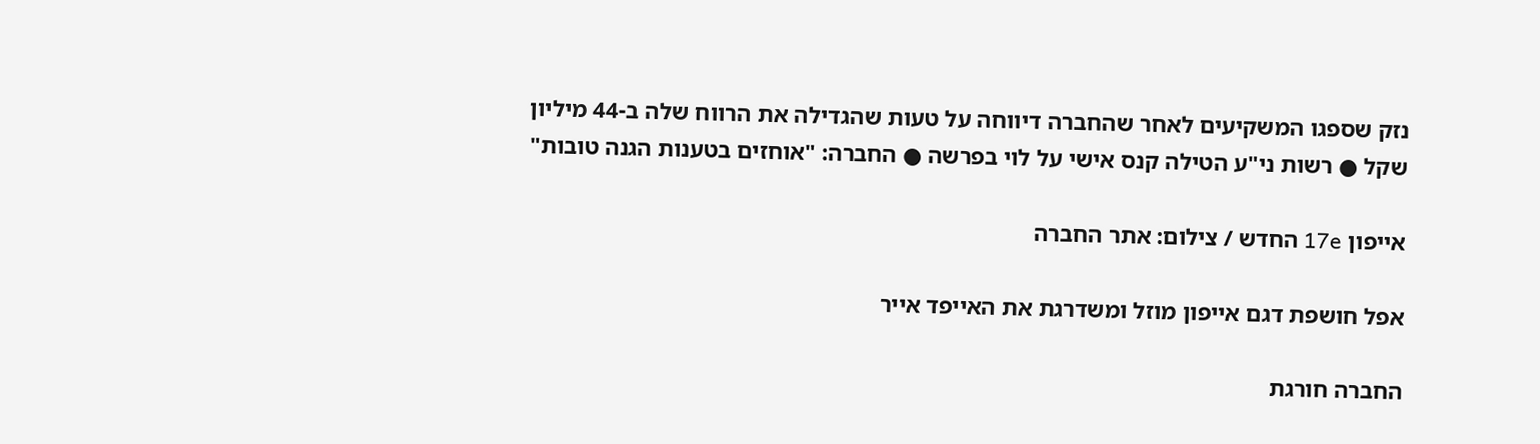נזק שספגו המשקיעים לאחר שהחברה דיווחה על טעות שהגדילה את הרווח שלה ב-44 מיליון שקל ● רשות ני"ע הטילה קנס אישי על לוי בפרשה ● החברה: "אוחזים בטענות הגנה טובות"

אייפון 17e החדש / צילום: אתר החברה

אפל חושפת דגם אייפון מוזל ומשדרגת את האייפד אייר

החברה חורגת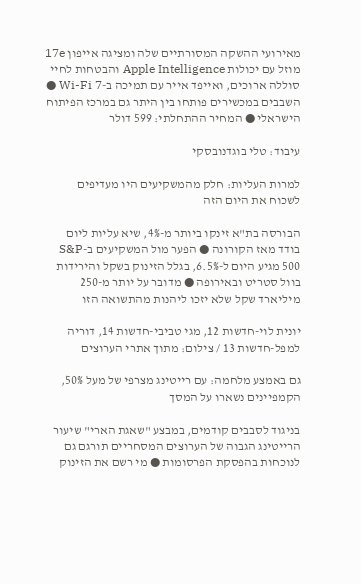מאירועי ההשקה המסורתיים שלה ומציגה אייפון 17e מוזל עם יכולות Apple Intelligence והבטחות לחיי סוללה ארוכים, ואייפד אייר עם תמיכה ב-Wi-Fi 7 ● השבבים במכשירים פותחו בין היתר גם במרכז הפיתוח הישראלי ● המחיר ההתחלתי: 599 דולר

עיבוד: טלי בוגדנובסקי

למרות העליות: חלק מהמשקיעים היו מעדיפים לשכוח את היום הזה

הבורסה בת"א זינקו ביותר מ-4%, שיא עליות ליום בודד מאז הקורונה ● הפער מול המשקיעים ב-S&P 500 מגיע היום ל-6.5%, בגלל הזינוק בשקל והירידות בוול סטריט ובאירופה ● מדובר על יותר מ-250 מיליארד שקל שלא יזכו ליהנות מהתשואה הזו

יונית לוי-חדשות 12, מגי טביבי-חדשות 14, דוריה למפל-חדשות 13 / צילום: מתוך אתרי הערוצים

גם באמצע מלחמה: עם רייטינג מצרפי של מעל 50%, הקמפיינים נשארו על המסך

בניגוד לסבבים קודמים, במבצע "שאגת הארי" שיעור הרייטינג הגבוה של הערוצים המסחריים תורגם גם לנוכחות בהפסקת הפרסומות ● מי רשם את הזינוק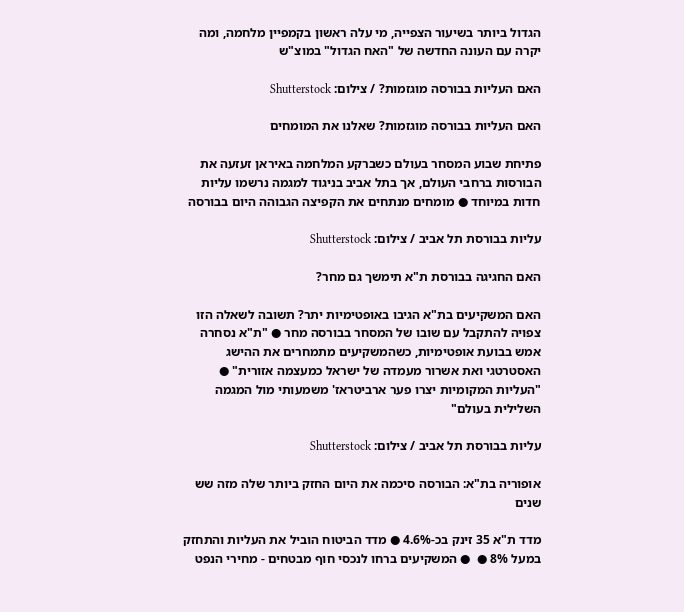הגדול ביותר בשיעור הצפייה, מי עלה ראשון בקמפיין מלחמה, ומה יקרה עם העונה החדשה של "האח הגדול" במוצ"ש

האם העליות בבורסה מוגזמות? / צילום: Shutterstock

האם העליות בבורסה מוגזמות? שאלנו את המומחים

פתיחת שבוע המסחר בעולם כשברקע המלחמה באיראן זעזעה את הבורסות ברחבי העולם, אך בתל אביב בניגוד למגמה נרשמו עליות חדות במיוחד ● מומחים מנתחים את הקפיצה הגבוהה היום בבורסה

עליות בבורסת תל אביב / צילום: Shutterstock

האם החגיגה בבורסת ת"א תימשך גם מחר?

האם המשקיעים בת"א הגיבו באופטימיות יתר? תשובה לשאלה הזו צפויה להתקבל עם שובו של המסחר בבורסה מחר ● "ת"א נסחרה אמש בבועת אופטימיות, כשהמשקיעים מתמחרים את ההישג האסטרטגי ואת אשרור מעמדה של ישראל כמעצמה אזורית" ● "העליות המקומיות יצרו פער ארביטראז' משמעותי מול המגמה השלילית בעולם"

עליות בבורסת תל אביב / צילום: Shutterstock

אופוריה בת"א: הבורסה סיכמה את היום החזק ביותר שלה מזה שש שנים

מדד ת"א 35 זינק בכ-4.6% ● מדד הביטוח הוביל את העליות והתחזק במעל 8% ●  ● המשקיעים ברחו לנכסי חוף מבטחים - מחירי הנפט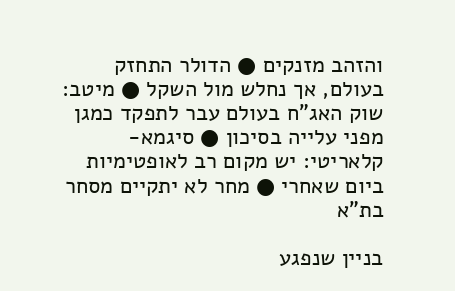והזהב מזנקים ● הדולר התחזק בעולם, אך נחלש מול השקל ● מיטב: שוק האג"ח בעולם עבר לתפקד כמגן מפני עלייה בסיכון ● סיגמא-קלאריטי: יש מקום רב לאופטימיות ביום שאחרי ● מחר לא יתקיים מסחר בת"א

בניין שנפגע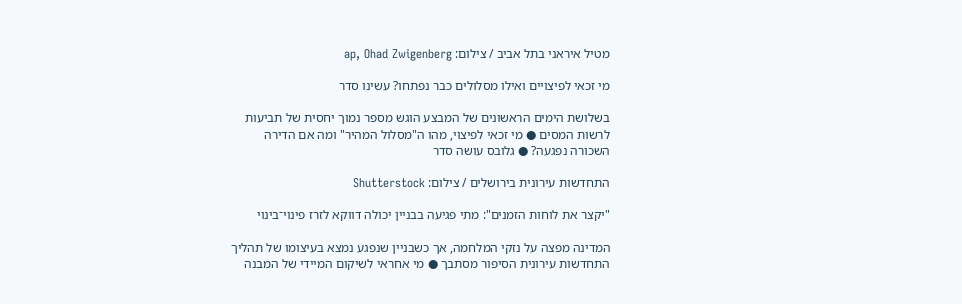מטיל איראני בתל אביב / צילום: ap, Ohad Zwigenberg

מי זכאי לפיצויים ואילו מסלולים כבר נפתחו? עשינו סדר

בשלושת הימים הראשונים של המבצע הוגש מספר נמוך יחסית של תביעות לרשות המסים ● מי זכאי לפיצוי, מהו ה"מסלול המהיר" ומה אם הדירה השכורה נפגעה? ● גלובס עושה סדר

התחדשות עירונית בירושלים / צילום: Shutterstock

"יקצר את לוחות הזמנים": מתי פגיעה בבניין יכולה דווקא לזרז פינוי־בינוי

המדינה מפצה על נזקי המלחמה, אך כשבניין שנפגע נמצא בעיצומו של תהליך התחדשות עירונית הסיפור מסתבך ● מי אחראי לשיקום המיידי של המבנה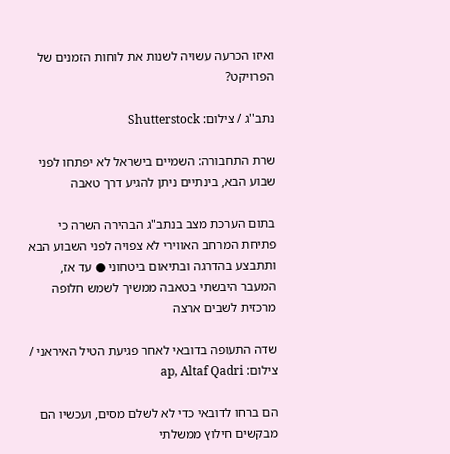ואיזו הכרעה עשויה לשנות את לוחות הזמנים של הפרויקט?

נתב''ג / צילום: Shutterstock

שרת התחבורה: השמיים בישראל לא יפתחו לפני שבוע הבא, בינתיים ניתן להגיע דרך טאבה

בתום הערכת מצב בנתב"ג הבהירה השרה כי פתיחת המרחב האווירי לא צפויה לפני השבוע הבא ותתבצע בהדרגה ובתיאום ביטחוני ● עד אז, המעבר היבשתי בטאבה ממשיך לשמש חלופה מרכזית לשבים ארצה

שדה התעופה בדובאי לאחר פגיעת הטיל האיראני / צילום: ap, Altaf Qadri

הם ברחו לדובאי כדי לא לשלם מסים, ועכשיו הם מבקשים חילוץ ממשלתי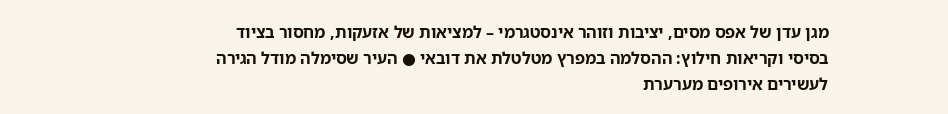מגן עדן של אפס מסים, יציבות וזוהר אינסטגרמי – למציאות של אזעקות, מחסור בציוד בסיסי וקריאות חילוץ: ההסלמה במפרץ מטלטלת את דובאי ● העיר שסימלה מודל הגירה לעשירים אירופים מערערת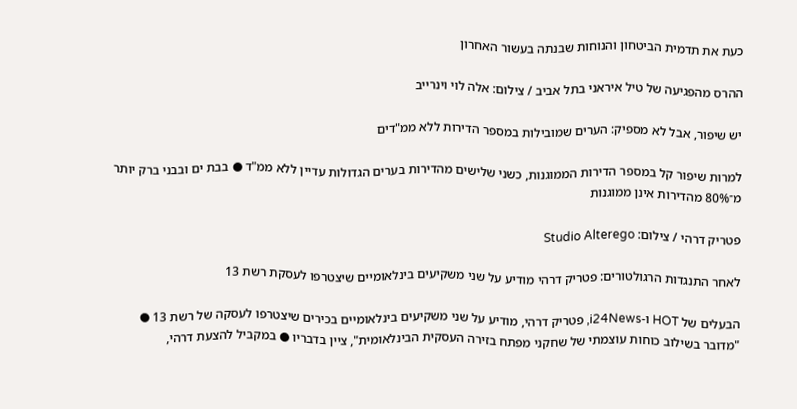כעת את תדמית הביטחון והנוחות שבנתה בעשור האחרון

ההרס מהפגיעה של טיל איראני בתל אביב / צילום: אלה לוי וינרייב

יש שיפור, אבל לא מספיק: הערים שמובילות במספר הדירות ללא ממ"דים

למרות שיפור קל במספר הדירות הממוגנות, כשני שלישים מהדירות בערים הגדולות עדיין ללא ממ"ד ● בבת ים ובבני ברק יותר מ־80% מהדירות אינן ממוגנות

פטריק דרהי / צילום: Studio Alterego

לאחר התנגדות הרגולטורים: פטריק דרהי מודיע על שני משקיעים בינלאומיים שיצטרפו לעסקת רשת 13

הבעלים של HOT ו-i24News, פטריק דרהי, מודיע על שני משקיעים בינלאומיים בכירים שיצטרפו לעסקה של רשת 13 ● "מדובר בשילוב כוחות עוצמתי של שחקני מפתח בזירה העסקית הבינלאומית", ציין בדבריו ● במקביל להצעת דרהי,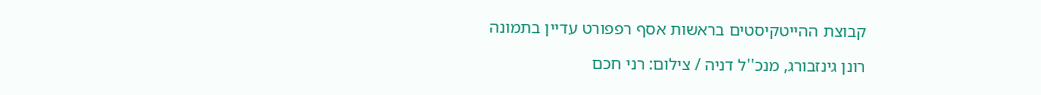קבוצת ההייטקיסטים בראשות אסף רפפורט עדיין בתמונה

רונן גינזבורג, מנכ''ל דניה / צילום: רני חכם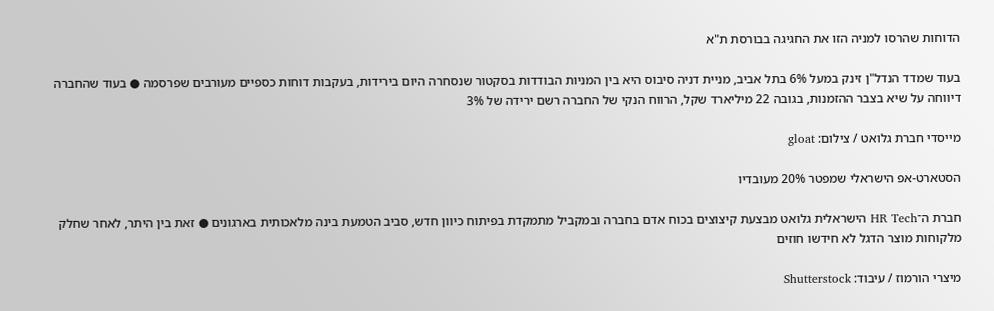הדוחות שהרסו למניה הזו את החגיגה בבורסת ת"א

בעוד שמדד הנדל"ן זינק במעל 6% בתל אביב, מניית דניה סיבוס היא בין המניות הבודדות בסקטור שנסחרה היום בירידות, בעקבות דוחות כספיים מעורבים שפרסמה ● בעוד שהחברה דיווחה על שיא בצבר ההזמנות, בגובה 22 מיליארד שקל, הרווח הנקי של החברה רשם ירידה של 3%

מייסדי חברת גלואט / צילום: gloat

הסטארט-אפ הישראלי שמפטר 20% מעובדיו

חברת ה־HR Tech הישראלית גלואט מבצעת קיצוצים בכוח אדם בחברה ובמקביל מתמקדת בפיתוח כיוון חדש, סביב הטמעת בינה מלאכותית בארגונים ● זאת בין היתר, לאחר שחלק מלקוחות מוצר הדגל לא חידשו חוזים

מיצרי הורמוז / עיבוד: Shutterstock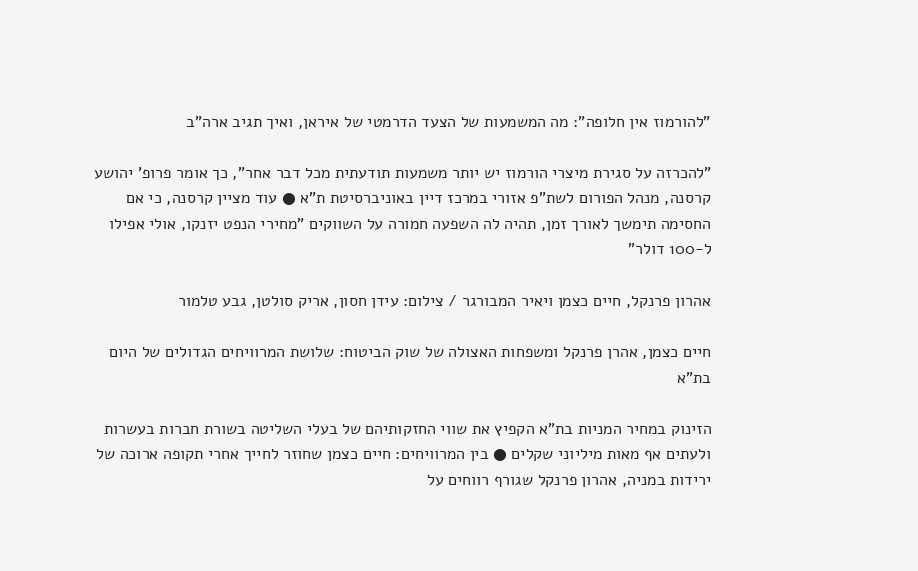"להורמוז אין חלופה": מה המשמעות של הצעד הדרמטי של איראן, ואיך תגיב ארה"ב

"להכרזה על סגירת מיצרי הורמוז יש יותר משמעות תודעתית מכל דבר אחר", כך אומר פרופ' יהושע קרסנה, מנהל הפורום לשת"פ אזורי במרכז דיין באוניברסיטת ת"א ● עוד מציין קרסנה, כי אם החסימה תימשך לאורך זמן, תהיה לה השפעה חמורה על השווקים "מחירי הנפט יזנקו, אולי אפילו ל-100 דולר"

אהרון פרנקל, חיים כצמן ויאיר המבורגר / צילום: עידן חסון, אריק סולטן, גבע טלמור

חיים כצמן, אהרן פרנקל ומשפחות האצולה של שוק הביטוח: שלושת המרוויחים הגדולים של היום בת"א

הזינוק במחיר המניות בת"א הקפיץ את שווי החזקותיהם של בעלי השליטה בשורת חברות בעשרות ולעתים אף מאות מיליוני שקלים ● בין המרוויחים: חיים כצמן שחוזר לחייך אחרי תקופה ארוכה של ירידות במניה, אהרון פרנקל שגורף רווחים על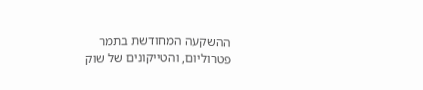ההשקעה המחודשת בתמר פטרוליום, והטייקונים של שוק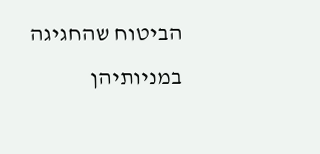הביטוח שהחגיגה במניותיהן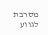מסרבת לגווע